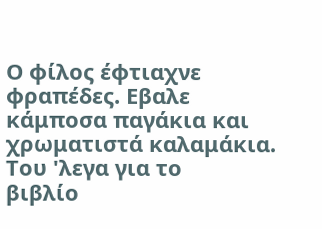Ο φίλος έφτιαχνε
φραπέδες. Εβαλε κάμποσα παγάκια και
χρωματιστά καλαμάκια. Του 'λεγα για το
βιβλίο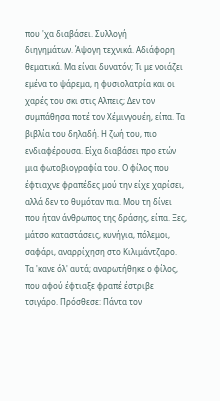που 'χα διαβάσει. Συλλογή
διηγημάτων. Άψογη τεχνικά. Αδιάφορη
θεματικά. Μα είναι δυνατόν; Τι με νοιάζει
εμένα το ψάρεμα, η φυσιολατρία και οι
χαρές του σκι στις Αλπεις; Δεν τον
συμπάθησα ποτέ τον Χέμινγουέη, είπα. Τα
βιβλία του δηλαδή. Η ζωή του, πιο
ενδιαφέρουσα. Είχα διαβάσει προ ετών
μια φωτοβιογραφία του. Ο φίλος που
έφτιαχνε φραπέδες μού την είχε χαρίσει,
αλλά δεν το θυμόταν πια. Μου τη δίνει
που ήταν άνθρωπος της δράσης, είπα. Ξες,
μάτσο καταστάσεις, κυνήγια, πόλεμοι,
σαφάρι, αναρρίχηση στο Κιλιμάντζαρο.
Τα 'κανε όλ' αυτά; αναρωτήθηκε ο φίλος,
που αφού έφτιαξε φραπέ έστριβε
τσιγάρο. Πρόσθεσε: Πάντα τον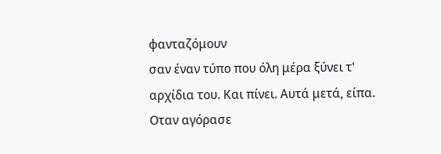φανταζόμουν
σαν έναν τύπο που όλη μέρα ξύνει τ'
αρχίδια του. Και πίνει. Αυτά μετά, είπα.
Οταν αγόρασε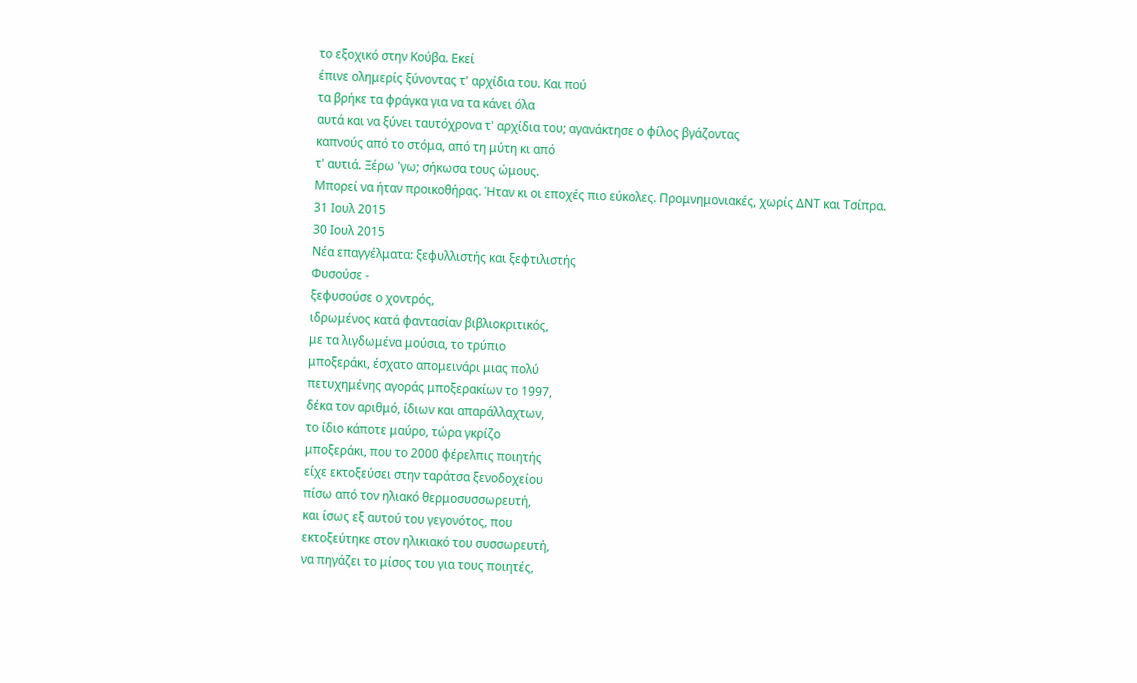το εξοχικό στην Κούβα. Εκεί
έπινε ολημερίς ξύνοντας τ' αρχίδια του. Και πού
τα βρήκε τα φράγκα για να τα κάνει όλα
αυτά και να ξύνει ταυτόχρονα τ' αρχίδια του; αγανάκτησε ο φίλος βγάζοντας
καπνούς από το στόμα, από τη μύτη κι από
τ' αυτιά. Ξέρω 'γω; σήκωσα τους ώμους.
Μπορεί να ήταν προικοθήρας. Ήταν κι οι εποχές πιο εύκολες. Προμνημονιακές, χωρίς ΔΝΤ και Τσίπρα.
31 Ιουλ 2015
30 Ιουλ 2015
Νέα επαγγέλματα: ξεφυλλιστής και ξεφτιλιστής
Φυσούσε -
ξεφυσούσε ο χοντρός,
ιδρωμένος κατά φαντασίαν βιβλιοκριτικός,
με τα λιγδωμένα μούσια, το τρύπιο
μποξεράκι, έσχατο απομεινάρι μιας πολύ
πετυχημένης αγοράς μποξερακίων το 1997,
δέκα τον αριθμό, ίδιων και απαράλλαχτων,
το ίδιο κάποτε μαύρο, τώρα γκρίζο
μποξεράκι, που το 2000 φέρελπις ποιητής
είχε εκτοξεύσει στην ταράτσα ξενοδοχείου
πίσω από τον ηλιακό θερμοσυσσωρευτή,
και ίσως εξ αυτού του γεγονότος, που
εκτοξεύτηκε στον ηλικιακό του συσσωρευτή,
να πηγάζει το μίσος του για τους ποιητές,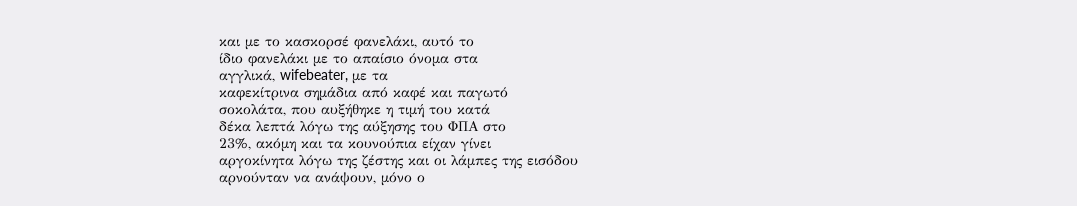και με το κασκορσέ φανελάκι, αυτό το
ίδιο φανελάκι με το απαίσιο όνομα στα
αγγλικά, wifebeater, με τα
καφεκίτρινα σημάδια από καφέ και παγωτό
σοκολάτα, που αυξήθηκε η τιμή του κατά
δέκα λεπτά λόγω της αύξησης του ΦΠΑ στο
23%, ακόμη και τα κουνούπια είχαν γίνει
αργοκίνητα λόγω της ζέστης και οι λάμπες της εισόδου
αρνούνταν να ανάψουν, μόνο ο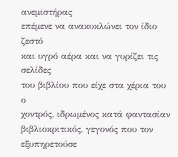ανεμιστήρας
επέμενε να ανακυκλώνει τον ίδιο ζεστό
και υγρό αέρα και να γυρίζει τις σελίδες
του βιβλίου που είχε στα χέρια του ο
χοντρός, ιδρωμένος κατά φαντασίαν
βιβλιοκριτικός, γεγονός που τον
εξυπηρετούσε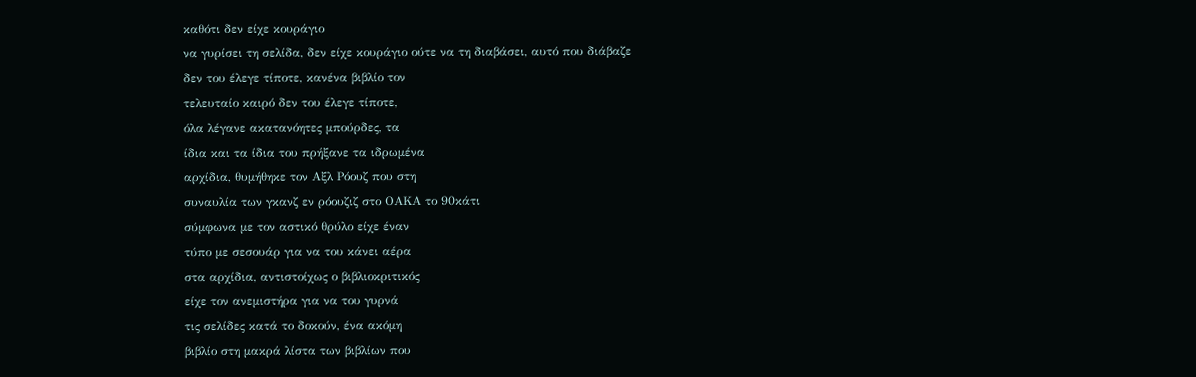καθότι δεν είχε κουράγιο
να γυρίσει τη σελίδα, δεν είχε κουράγιο ούτε να τη διαβάσει, αυτό που διάβαζε
δεν του έλεγε τίποτε, κανένα βιβλίο τον
τελευταίο καιρό δεν του έλεγε τίποτε,
όλα λέγανε ακατανόητες μπούρδες, τα
ίδια και τα ίδια του πρήξανε τα ιδρωμένα
αρχίδια, θυμήθηκε τον Αξλ Ρόουζ που στη
συναυλία των γκανζ εν ρόουζιζ στο ΟΑΚΑ το 90κάτι
σύμφωνα με τον αστικό θρύλο είχε έναν
τύπο με σεσουάρ για να του κάνει αέρα
στα αρχίδια, αντιστοίχως ο βιβλιοκριτικός
είχε τον ανεμιστήρα για να του γυρνά
τις σελίδες κατά το δοκούν, ένα ακόμη
βιβλίο στη μακρά λίστα των βιβλίων που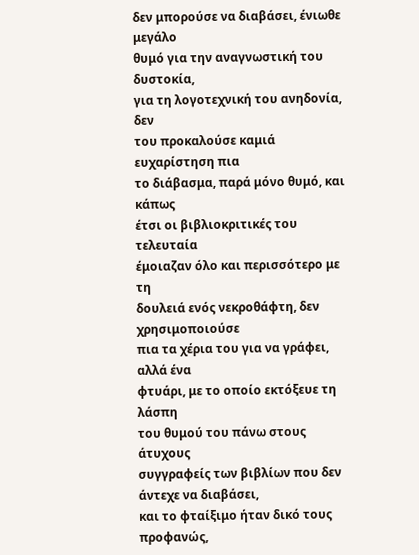δεν μπορούσε να διαβάσει, ένιωθε μεγάλο
θυμό για την αναγνωστική του δυστοκία,
για τη λογοτεχνική του ανηδονία, δεν
του προκαλούσε καμιά ευχαρίστηση πια
το διάβασμα, παρά μόνο θυμό, και κάπως
έτσι οι βιβλιοκριτικές του τελευταία
έμοιαζαν όλο και περισσότερο με τη
δουλειά ενός νεκροθάφτη, δεν χρησιμοποιούσε
πια τα χέρια του για να γράφει, αλλά ένα
φτυάρι, με το οποίο εκτόξευε τη λάσπη
του θυμού του πάνω στους άτυχους
συγγραφείς των βιβλίων που δεν άντεχε να διαβάσει,
και το φταίξιμο ήταν δικό τους προφανώς,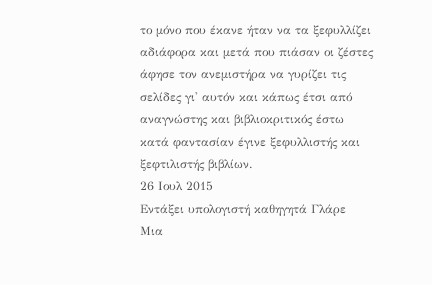το μόνο που έκανε ήταν να τα ξεφυλλίζει
αδιάφορα και μετά που πιάσαν οι ζέστες
άφησε τον ανεμιστήρα να γυρίζει τις
σελίδες γι' αυτόν και κάπως έτσι από
αναγνώστης και βιβλιοκριτικός έστω
κατά φαντασίαν έγινε ξεφυλλιστής και
ξεφτιλιστής βιβλίων.
26 Ιουλ 2015
Εντάξει υπολογιστή καθηγητά Γλάρε
Μια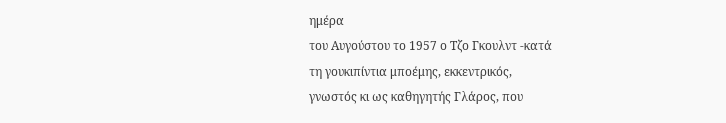ημέρα
του Αυγούστου το 1957 ο Τζο Γκουλντ -κατά
τη γουκιπίντια μποέμης, εκκεντρικός,
γνωστός κι ως καθηγητής Γλάρος, που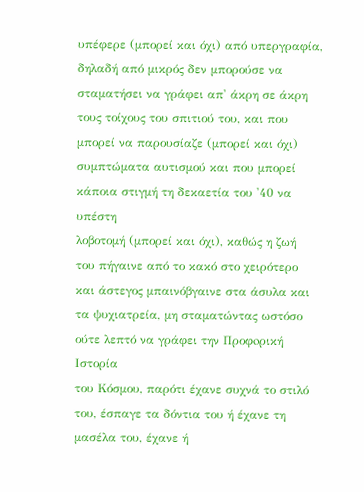υπέφερε (μπορεί και όχι) από υπεργραφία,
δηλαδή από μικρός δεν μπορούσε να
σταματήσει να γράφει απ' άκρη σε άκρη
τους τοίχους του σπιτιού του, και που
μπορεί να παρουσίαζε (μπορεί και όχι)
συμπτώματα αυτισμού και που μπορεί
κάποια στιγμή τη δεκαετία του '40 να υπέστη
λοβοτομή (μπορεί και όχι), καθώς η ζωή
του πήγαινε από το κακό στο χειρότερο
και άστεγος μπαινόβγαινε στα άσυλα και
τα ψυχιατρεία, μη σταματώντας ωστόσο
ούτε λεπτό να γράφει την Προφoρική Ιστορία
του Κόσμου, παρότι έχανε συχνά το στιλό
του, έσπαγε τα δόντια του ή έχανε τη μασέλα του, έχανε ή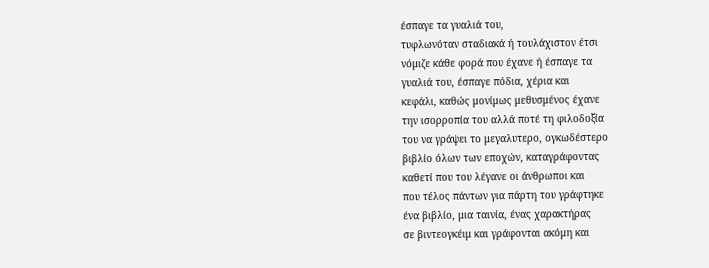έσπαγε τα γυαλιά του,
τυφλωνόταν σταδιακά ή τουλάχιστον έτσι
νόμιζε κάθε φορά που έχανε ή έσπαγε τα
γυαλιά του, έσπαγε πόδια, χέρια και
κεφάλι, καθώς μονίμως μεθυσμένος έχανε
την ισορροπία του αλλά ποτέ τη φιλοδοξία
του να γράψει το μεγαλυτερο, ογκωδέστερο
βιβλίο όλων των εποχών, καταγράφοντας
καθετί που του λέγανε οι άνθρωποι και
που τέλος πάντων για πάρτη του γράφτηκε
ένα βιβλίο, μια ταινία, ένας χαρακτήρας
σε βιντεογκέιμ και γράφονται ακόμη και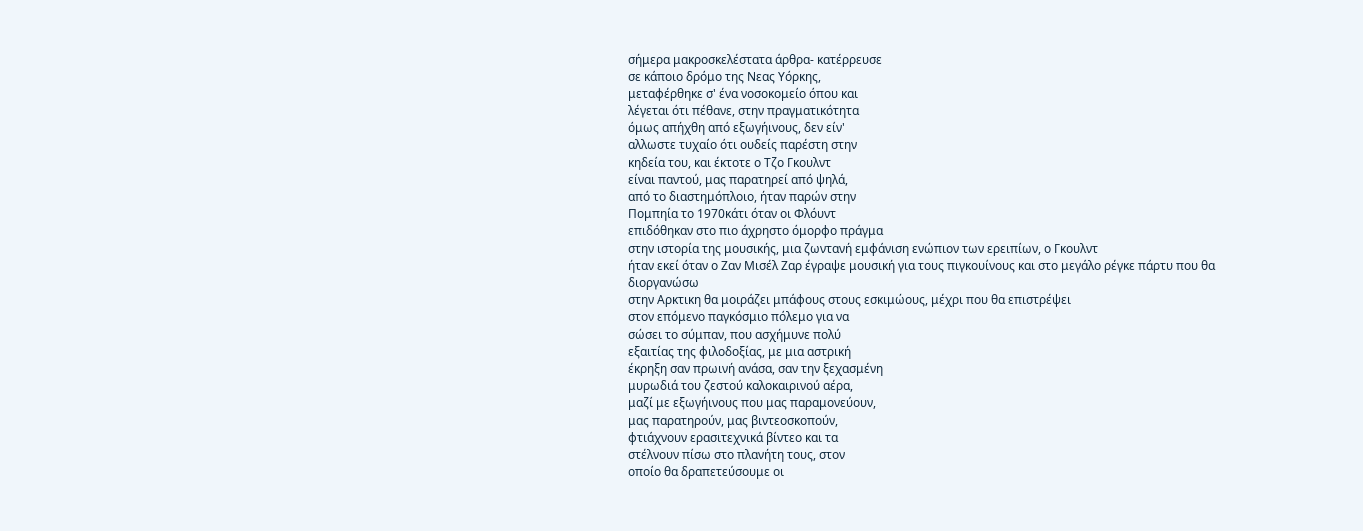σήμερα μακροσκελέστατα άρθρα- κατέρρευσε
σε κάποιο δρόμο της Νεας Υόρκης,
μεταφέρθηκε σ' ένα νοσοκομείο όπου και
λέγεται ότι πέθανε, στην πραγματικότητα
όμως απήχθη από εξωγήινους, δεν είν'
αλλωστε τυχαίο ότι ουδείς παρέστη στην
κηδεία του, και έκτοτε ο Τζο Γκουλντ
είναι παντού, μας παρατηρεί από ψηλά,
από το διαστημόπλοιο, ήταν παρών στην
Πομπηία το 1970κάτι όταν οι Φλόυντ
επιδόθηκαν στο πιο άχρηστο όμορφο πράγμα
στην ιστορία της μουσικής, μια ζωντανή εμφάνιση ενώπιον των ερειπίων, ο Γκουλντ
ήταν εκεί όταν ο Ζαν Μισέλ Ζαρ έγραψε μουσική για τους πιγκουίνους και στο μεγάλο ρέγκε πάρτυ που θα διοργανώσω
στην Αρκτικη θα μοιράζει μπάφους στους εσκιμώους, μέχρι που θα επιστρέψει
στον επόμενο παγκόσμιο πόλεμο για να
σώσει το σύμπαν, που ασχήμυνε πολύ
εξαιτίας της φιλοδοξίας, με μια αστρική
έκρηξη σαν πρωινή ανάσα, σαν την ξεχασμένη
μυρωδιά του ζεστού καλοκαιρινού αέρα,
μαζί με εξωγήινους που μας παραμονεύουν,
μας παρατηρούν, μας βιντεοσκοπούν,
φτιάχνουν ερασιτεχνικά βίντεο και τα
στέλνουν πίσω στο πλανήτη τους, στον
οποίο θα δραπετεύσουμε οι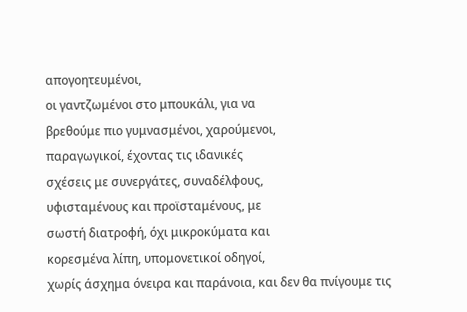απογοητευμένοι,
οι γαντζωμένοι στο μπουκάλι, για να
βρεθούμε πιο γυμνασμένοι, χαρούμενοι,
παραγωγικοί, έχοντας τις ιδανικές
σχέσεις με συνεργάτες, συναδέλφους,
υφισταμένους και προϊσταμένους, με
σωστή διατροφή, όχι μικροκύματα και
κορεσμένα λίπη, υπομονετικοί οδηγοί,
χωρίς άσχημα όνειρα και παράνοια, και δεν θα πνίγουμε τις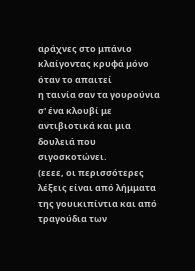αράχνες στο μπάνιο
κλαίγοντας κρυφά μόνο όταν το απαιτεί
η ταινία σαν τα γουρούνια
σ' ένα κλουβί με αντιβιοτικά και μια
δουλειά που σιγοσκοτώνει.
(εεεε, οι περισσότερες λέξεις είναι από λήμματα της γουικιπίντια και από τραγούδια των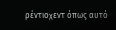ρέντιοχεντ όπως αυτό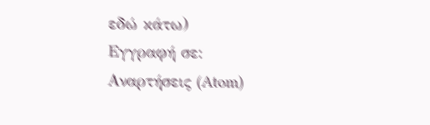εδώ κάτω)
Εγγραφή σε:
Αναρτήσεις (Atom)